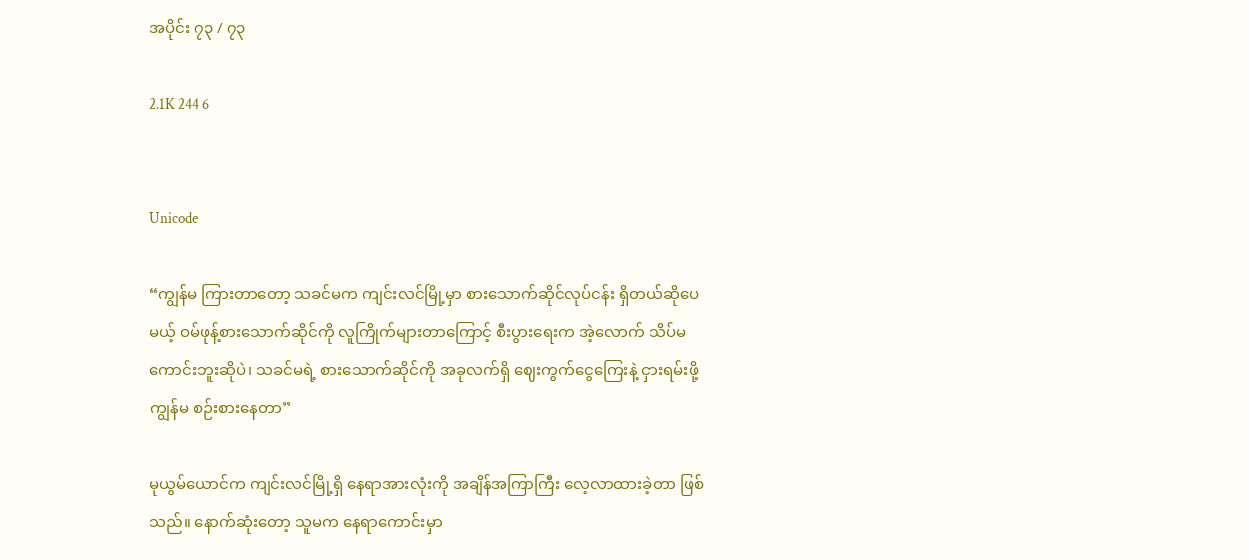အပိုင်း ၇၃ / ၇၃

2.1K 244 6


Unicode

“ကျွန်မ ကြားတာတော့ သခင်မက ကျင်းလင်မြို့မှာ စားသောက်ဆိုင်လုပ်ငန်း ရှိတယ်ဆိုပေမယ့် ဝမ်ဖုန့်စားသောက်ဆိုင်ကို လူကြိုက်များတာကြောင့် စီးပွားရေးက အဲ့လောက် သိပ်မကောင်းဘူးဆိုပဲ၊ သခင်မရဲ့ စားသောက်ဆိုင်ကို အခုလက်ရှိ ဈေးကွက်ငွေကြေးနဲ့ ငှားရမ်းဖို့ ကျွန်မ စဉ်းစားနေတာ”

မုယွမ်ယောင်က ကျင်းလင်မြို့ရှိ နေရာအားလုံးကို အချိန်အကြာကြီး လေ့လာထားခဲ့တာ ဖြစ်သည်။ နောက်ဆုံးတော့ သူမက နေရာကောင်းမှာ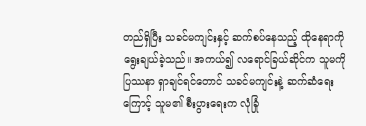တည်ရှိပြီး သခင်မကျင်းနှင့် ဆက်စပ်နေသည့် ထိုနေရာကို ရွေးချယ်ခဲ့သည်။ အကယ်၍ လရောင်ခြယ်ဆိုင်က သူမကို ပြဿနာ ရှာချင်ရင်တောင် သခင်မကျင်းနဲ့ ဆက်ဆံရေးကြောင့် သူမ၏ စီးပွားရေးက လုံခြုံ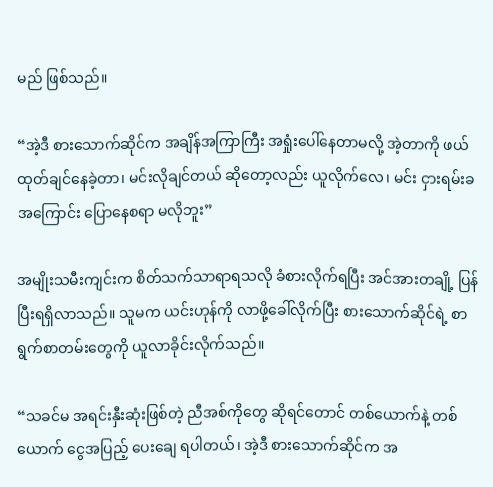မည် ဖြစ်သည်။

“အဲ့ဒီ စားသောက်ဆိုင်က အချိန်အကြာကြီး အရှုံးပေါ်နေတာမလို့ အဲ့တာကို ဖယ်ထုတ်ချင်နေခဲ့တာ၊ မင်းလိုချင်တယ် ဆိုတော့လည်း ယူလိုက်လေ၊ မင်း ငှားရမ်းခ အကြောင်း ပြောနေစရာ မလိုဘူး”

အမျိုးသမီးကျင်းက စိတ်သက်သာရာရသလို ခံစားလိုက်ရပြီး အင်အားတချို့ ပြန်ပြီးရရှိလာသည်။ သူမက ယင်းဟုန်ကို လာဖို့ခေါ်လိုက်ပြီး စားသောက်ဆိုင်ရဲ့ စာရွက်စာတမ်းတွေကို ယူလာခိုင်းလိုက်သည်။

“သခင်မ အရင်းနှီးဆုံးဖြစ်တဲ့ ညီအစ်ကိုတွေ ဆိုရင်တောင် တစ်ယောက်နဲ့ တစ်ယောက် ငွေအပြည့် ပေးချေ ရပါတယ်၊ အဲ့ဒီ စားသောက်ဆိုင်က အ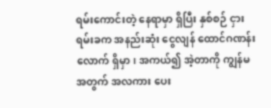ရမ်းကောင်းတဲ့ နေရာမှာ ရှိပြီး နှစ်စဉ် ငှားရမ်းခက အနည်းဆုံး ငွေလျန် ထောင်ဂဏန်းလောက် ရှိမှာ၊ အကယ်၍ အဲ့တာကို ကျွန်မအတွက် အလကား ပေး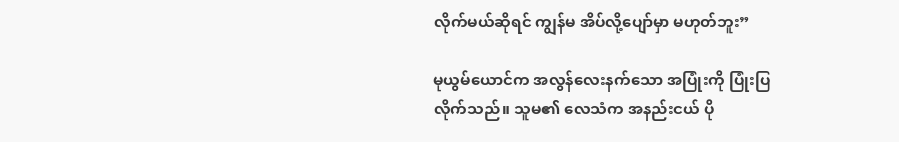လိုက်မယ်ဆိုရင် ကျွန်မ အိပ်လို့ပျော်မှာ မဟုတ်ဘူး”

မုယွမ်ယောင်က အလွန်လေးနက်သော အပြုံးကို ပြုံးပြလိုက်သည်။ သူမ၏ လေသံက အနည်းငယ် ပို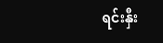ရင်းနှီး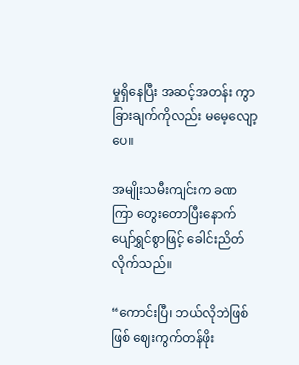မှုရှိနေပြီး အဆင့်အတန်း ကွာခြားချက်ကိုလည်း မမေ့လျော့ပေ။

အမျိုးသမီးကျင်းက ခဏကြာ တွေးတောပြီးနောက် ပျော်ရွှင်စွာဖြင့် ခေါင်းညိတ်လိုက်သည်။

“ကောင်းပြီ၊ ဘယ်လိုဘဲဖြစ်ဖြစ် ဈေးကွက်တန်ဖိုး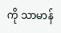ကို သာမာန်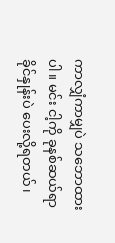ကာလျှံကာမျှပဲ သဘောထားပါ။ မင်း ငါ့ကို ခုနစ်ဆယ်ရာခိုင်နှုန်းပဲ ပေးလို့ရတယ်၊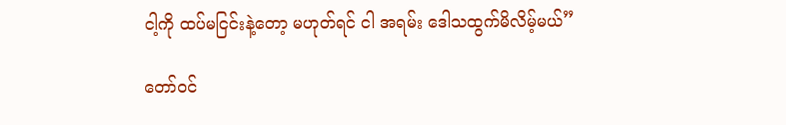ငါ့ကို ထပ်မငြင်းနဲ့တော့ မဟုတ်ရင် ငါ အရမ်း‌ ဒေါသထွက်မိလိမ့်မယ်”

တော်ဝင်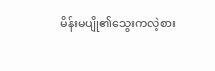မိန်းမပျို၏သွေးကလဲ့စား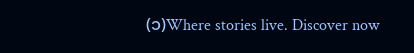(၁)Where stories live. Discover now